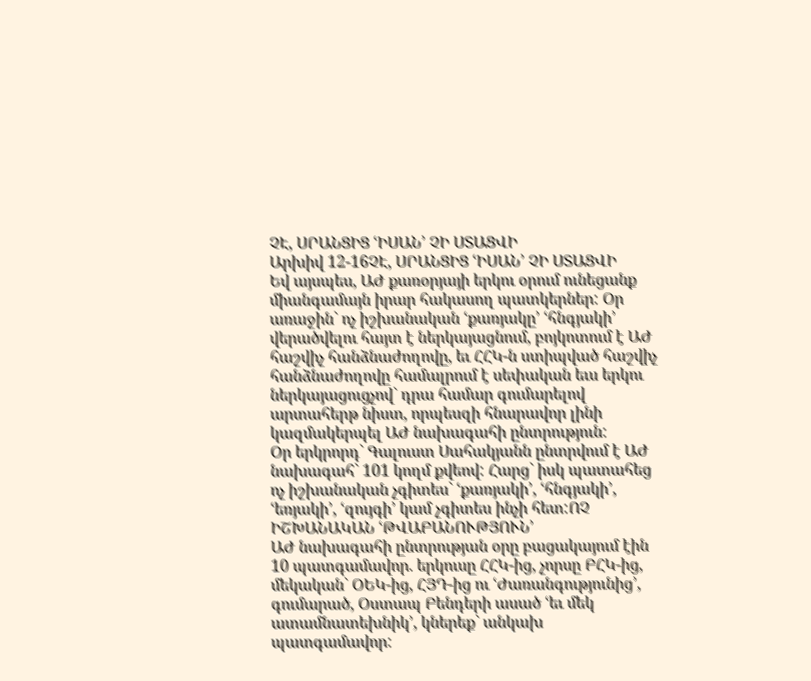ՉԷ, ՍՐԱՆՑԻՑ ՙԻՍԱՆ՚ ՉԻ ՍՏԱՑՎԻ
Արխիվ 12-16ՉԷ, ՍՐԱՆՑԻՑ ՙԻՍԱՆ՚ ՉԻ ՍՏԱՑՎԻ
Եվ այսպես, ԱԺ քառօրյայի երկու օրում ունեցանք միանգամայն իրար հակասող պատկերներ: Օր առաջին` ոչ իշխանական ՙքառյակը՚ ՙհնգյակի՚ վերածվելու հայտ է ներկայացնում, բոյկոտում է ԱԺ հաշվիչ հանձնաժողովը, եւ ՀՀԿ-ն ստիպված հաշվիչ հանձնաժողովը համալրում է սեփական եւս երկու ներկայացուցչով` դրա համար գումարելով արտահերթ նիստ, որպեսզի հնարավոր լինի կազմակերպել ԱԺ նախագահի ընտրություն:
Օր երկրորդ` Գալուստ Սահակյանն ընտրվում է ԱԺ նախագահ` 101 կողմ քվեով: Հարց` իսկ պատահեց ոչ իշխանական չգիտես` ՙքառյակի՚, ՙհնգյակի՚, ՙեռյակի՚, ՙզույգի՚ կամ չգիտես ինչի հետ:ՈՉ ԻՇԽԱՆԱԿԱՆ ՙԹՎԱԲԱՆՈՒԹՅՈՒՆ՚
ԱԺ նախագահի ընտրության օրը բացակայում էին 10 պատգամավոր. երկուսը ՀՀԿ-ից, չորսը ԲՀԿ-ից, մեկական` ՕԵԿ-ից, ՀՅԴ-ից ու ՙԺառանգությունից՚, գումարած, Օստապ Բենդերի ասած ՙեւ մեկ ատամնատեխնիկ՚, կներեք` անկախ պատգամավոր: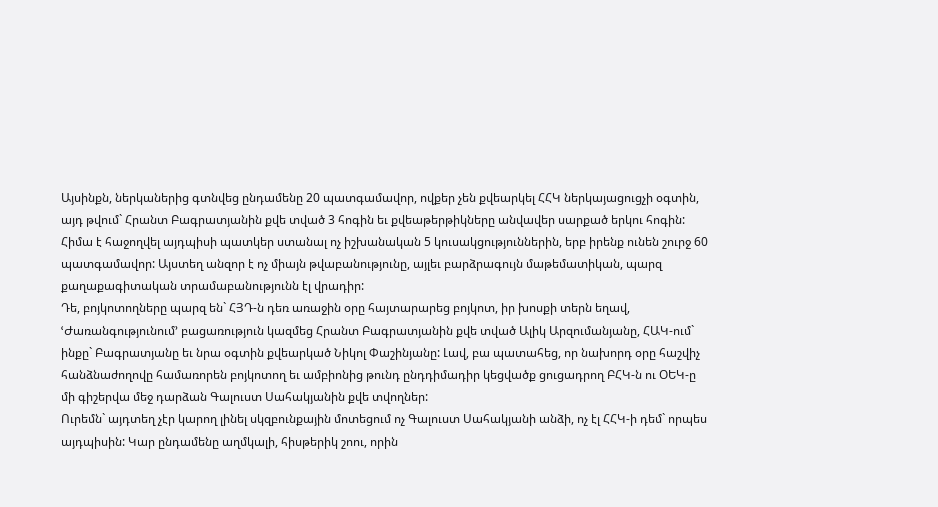Այսինքն, ներկաներից գտնվեց ընդամենը 20 պատգամավոր, ովքեր չեն քվեարկել ՀՀԿ ներկայացուցչի օգտին, այդ թվում` Հրանտ Բագրատյանին քվե տված 3 հոգին եւ քվեաթերթիկները անվավեր սարքած երկու հոգին: Հիմա է հաջողվել այդպիսի պատկեր ստանալ ոչ իշխանական 5 կուսակցություններին, երբ իրենք ունեն շուրջ 60 պատգամավոր: Այստեղ անզոր է ոչ միայն թվաբանությունը, այլեւ բարձրագույն մաթեմատիկան, պարզ քաղաքագիտական տրամաբանությունն էլ վրադիր:
Դե, բոյկոտողները պարզ են` ՀՅԴ-ն դեռ առաջին օրը հայտարարեց բոյկոտ, իր խոսքի տերն եղավ, ՙԺառանգությունում՚ բացառություն կազմեց Հրանտ Բագրատյանին քվե տված Ալիկ Արզումանյանը, ՀԱԿ-ում` ինքը` Բագրատյանը եւ նրա օգտին քվեարկած Նիկոլ Փաշինյանը: Լավ, բա պատահեց, որ նախորդ օրը հաշվիչ հանձնաժողովը համառորեն բոյկոտող եւ ամբիոնից թունդ ընդդիմադիր կեցվածք ցուցադրող ԲՀԿ-ն ու ՕԵԿ-ը մի գիշերվա մեջ դարձան Գալուստ Սահակյանին քվե տվողներ:
Ուրեմն` այդտեղ չէր կարող լինել սկզբունքային մոտեցում ոչ Գալուստ Սահակյանի անձի, ոչ էլ ՀՀԿ-ի դեմ` որպես այդպիսին: Կար ընդամենը աղմկալի, հիսթերիկ շոու, որին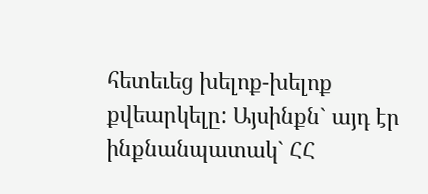հետեւեց խելոք-խելոք քվեարկելը: Այսինքն` այդ էր ինքնանպատակ` ՀՀ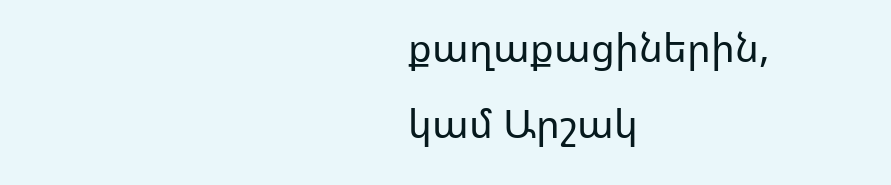քաղաքացիներին, կամ Արշակ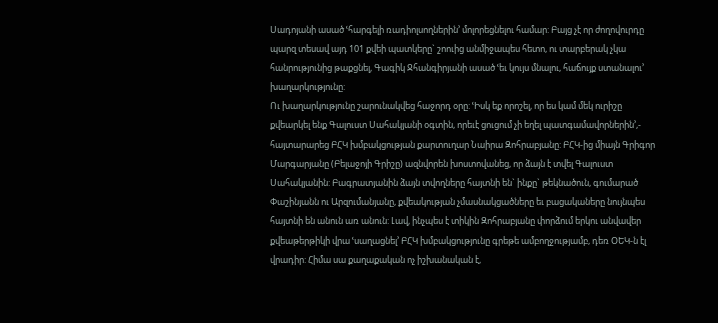Սադոյանի ասած ՙհարգելի ռադիոլսողներին՚ մոլորեցնելու համար: Բայց չէ որ ժողովուրդը պարզ տեսավ այդ 101 քվեի պատկերը` շոուից անմիջապես հետո, ու տարբերակ չկա հանրությունից թաքցնել, Գագիկ Ջհանգիրյանի ասած ՙեւ կույս մնալու, հաճույք ստանալու՚ խաղարկությունը:
Ու խաղարկությունը շարունակվեց հաջորդ օրը: ՙԻսկ եք որոշել, որ ես կամ մեկ ուրիշը քվեարկել ենք Գալուստ Սահակյանի օգտին, որեւէ ցուցում չի եղել պատգամավորներին՚,- հայտարարեց ԲՀԿ խմբակցության քարտուղար Նաիրա Զոհրաբյանը: ԲՀԿ-ից միայն Գրիգոր Մարգարյանը (Բելաջոյի Գրիշը) ազնվորեն խոստովանեց, որ ձայն է տվել Գալուստ Սահակյանին: Բագրատյանին ձայն տվողները հայտնի են` ինքը` թեկնածուն, գումարած Փաշինյանն ու Արզումանյանը, քվեակության չմասնակցածները եւ բացակաները նույնպես հայտնի են անուն առ անուն: Լավ, ինչպես է տիկին Զոհրաբյանը փորձում երկու անվավեր քվեաթերթիկի վրա ՙսաղացնել՚ ԲՀԿ խմբակցությունը գրեթե ամբողջությամբ, դեռ ՕԵԿ-ն էլ վրադիր: Հիմա սա քաղաքական ոչ իշխանական է,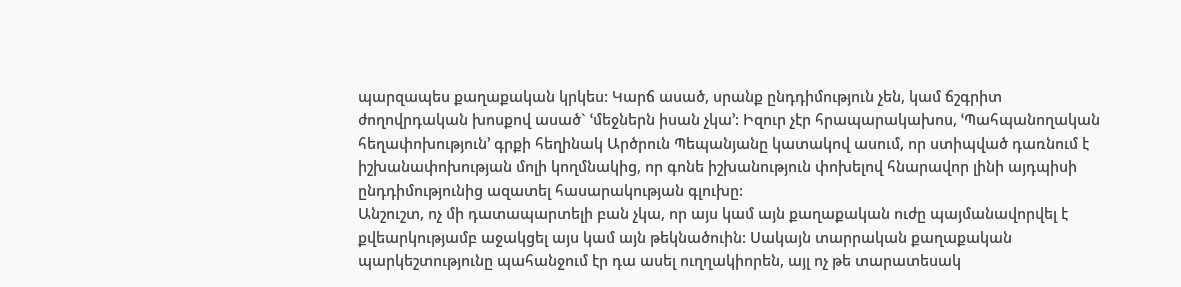պարզապես քաղաքական կրկես: Կարճ ասած, սրանք ընդդիմություն չեն, կամ ճշգրիտ ժողովրդական խոսքով ասած` ՙմեջներն իսան չկա՚: Իզուր չէր հրապարակախոս, ՙՊահպանողական հեղափոխություն՚ գրքի հեղինակ Արծրուն Պեպանյանը կատակով ասում, որ ստիպված դառնում է իշխանափոխության մոլի կողմնակից, որ գոնե իշխանություն փոխելով հնարավոր լինի այդպիսի ընդդիմությունից ազատել հասարակության գլուխը:
Անշուշտ, ոչ մի դատապարտելի բան չկա, որ այս կամ այն քաղաքական ուժը պայմանավորվել է քվեարկությամբ աջակցել այս կամ այն թեկնածուին: Սակայն տարրական քաղաքական պարկեշտությունը պահանջում էր դա ասել ուղղակիորեն, այլ ոչ թե տարատեսակ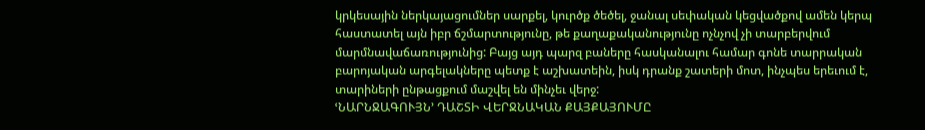կրկեսային ներկայացումներ սարքել, կուրծք ծեծել, ջանալ սեփական կեցվածքով ամեն կերպ հաստատել այն իբր ճշմարտությունը, թե քաղաքականությունը ոչնչով չի տարբերվում մարմնավաճառությունից: Բայց այդ պարզ բաները հասկանալու համար գոնե տարրական բարոյական արգելակները պետք է աշխատեին, իսկ դրանք շատերի մոտ, ինչպես երեւում է, տարիների ընթացքում մաշվել են մինչեւ վերջ:
ՙՆԱՐՆՋԱԳՈՒՅՆ՚ ԴԱՇՏԻ ՎԵՐՋՆԱԿԱՆ ՔԱՅՔԱՅՈՒՄԸ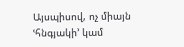Այսպիսով, ոչ միայն ՙհնգյակի՚ կամ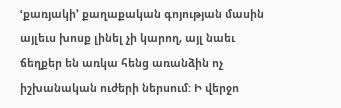ՙքառյակի՚ քաղաքական գոյության մասին այլեւս խոսք լինել չի կարող, այլ նաեւ ճեղքեր են առկա հենց առանձին ոչ իշխանական ուժերի ներսում: Ի վերջո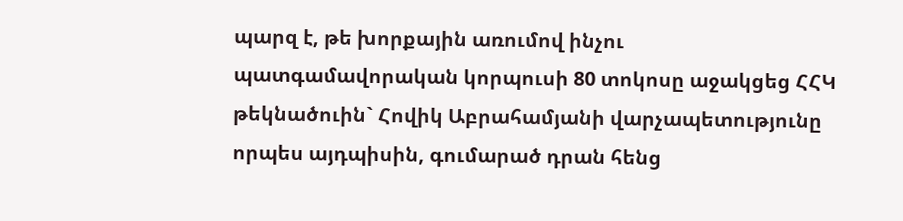պարզ է, թե խորքային առումով ինչու պատգամավորական կորպուսի 80 տոկոսը աջակցեց ՀՀԿ թեկնածուին` Հովիկ Աբրահամյանի վարչապետությունը որպես այդպիսին, գումարած դրան հենց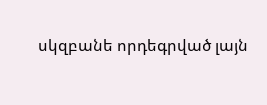սկզբանե որդեգրված լայն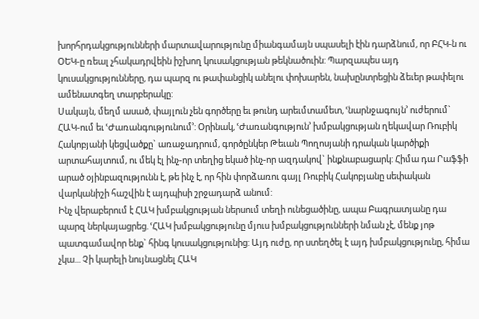խորհրդակցությունների մարտավարությունը միանգամայն սպասելի էին դարձնում, որ ԲՀԿ-ն ու ՕԵԿ-ը ռեալ չհակադրվեին իշխող կուսակցության թեկնածուին: Պարզապես այդ կուսակցությունները, դա պարզ ու թափանցիկ անելու փոխարեն, նախընտրեցին ձեւեր թափելու ամենատգեղ տարբերակը:
Սակայն, մեղմ ասած, փայլուն չեն գործերը եւ թունդ արեւմտամետ, ՙնարնջագույն՚ ուժերում` ՀԱԿ-ում եւ ՙԺառանգությունում՚: Օրինակ, ՙԺառանգություն՚ խմբակցության ղեկավար Ռուբիկ Հակոբյանի կեցվածքը` առաջադրում, գործընկեր Թեւան Պողոսյանի դրական կարծիքի արտահայտում, ու մեկ էլ ինչ-որ տեղից եկած ինչ-որ ազդակով` ինքնաբացարկ: Հիմա դա Րաֆֆի արած օյինբազությունն է, թե ինչ է, որ հին փորձառու գայլ Ռուբիկ Հակոբյանը սեփական վարկանիշի հաշվին է այդպիսի շրջադարձ անում:
Ինչ վերաբերում է ՀԱԿ խմբակցության ներսում տեղի ունեցածինը, ապա Բագրատյանը դա պարզ ներկայացրեց. ՙՀԱԿ խմբակցությունը մյուս խմբակցությունների նման չէ, մենք յոթ պատգամավոր ենք` հինգ կուսակցությունից: Այդ ուժը, որ ստեղծել է այդ խմբակցությունը, հիմա չկա... Չի կարելի նույնացնել ՀԱԿ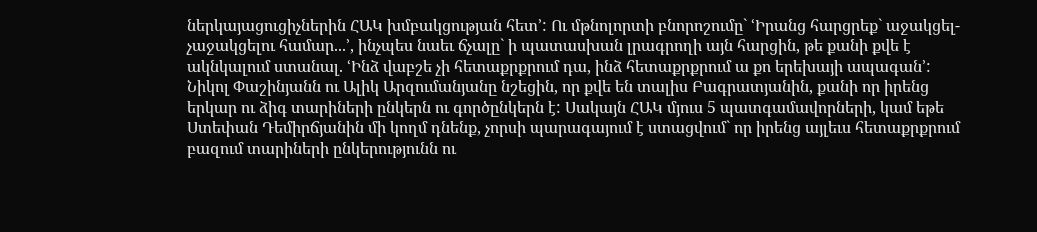ներկայացուցիչներին ՀԱԿ խմբակցության հետ՚: Ու մթնոլորտի բնորոշումը` ՙԻրանց հարցրեք` աջակցել-չաջակցելու համար...՚, ինչպես նաեւ ճչալը` ի պատասխան լրագրողի այն հարցին, թե քանի քվե է ակնկալում ստանալ. ՙԻնձ վաբշե չի հետաքրքրում դա, ինձ հետաքրքրում ա քո երեխայի ապագան՚:
Նիկոլ Փաշինյանն ու Ալիկ Արզումանյանը նշեցին, որ քվե են տալիս Բագրատյանին, քանի որ իրենց երկար ու ձիգ տարիների ընկերն ու գործընկերն է: Սակայն ՀԱԿ մյուս 5 պատգամավորների, կամ եթե Ստեփան Դեմիրճյանին մի կողմ դնենք, չորսի պարագայում է ստացվում` որ իրենց այլեւս հետաքրքրում բազում տարիների ընկերությունն ու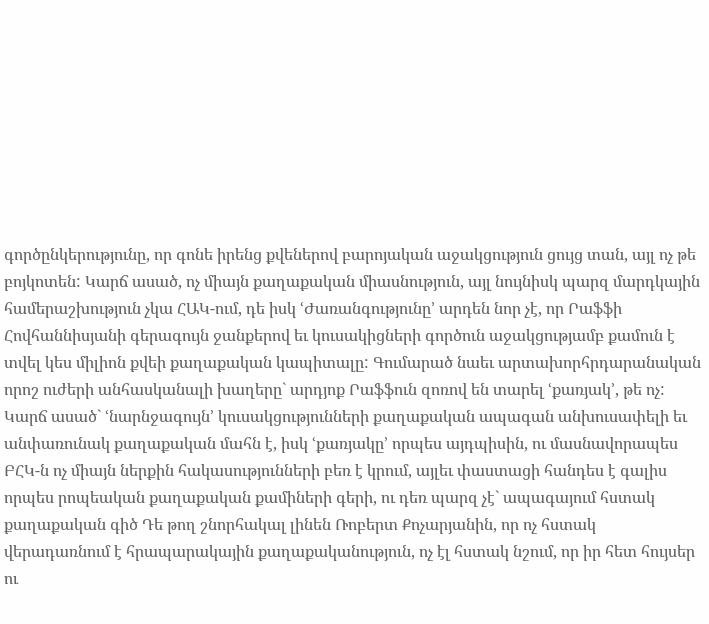գործընկերությունը, որ գոնե իրենց քվեներով բարոյական աջակցություն ցույց տան, այլ ոչ թե բոյկոտեն: Կարճ ասած, ոչ միայն քաղաքական միասնություն, այլ նույնիսկ պարզ մարդկային համերաշխություն չկա ՀԱԿ-ում, դե իսկ ՙԺառանգությունը՚ արդեն նոր չէ, որ Րաֆֆի Հովհաննիսյանի գերագույն ջանքերով եւ կուսակիցների գործուն աջակցությամբ քամուն է տվել կես միլիոն քվեի քաղաքական կապիտալը: Գումարած նաեւ արտախորհրդարանական որոշ ուժերի անհասկանալի խաղերը` արդյոք Րաֆֆուն զոռով են տարել ՙքառյակ՚, թե ոչ: Կարճ ասած` ՙնարնջագույն՚ կուսակցությունների քաղաքական ապագան անխուսափելի եւ անփառունակ քաղաքական մահն է, իսկ ՙքառյակը՚ որպես այդպիսին, ու մասնավորապես ԲՀԿ-ն ոչ միայն ներքին հակասությունների բեռ է կրում, այլեւ փաստացի հանդես է գալիս որպես րոպեական քաղաքական քամիների գերի, ու դեռ պարզ չէ` ապագայում հստակ քաղաքական գիծ Դե թող շնորհակալ լինեն Ռոբերտ Քոչարյանին, որ ոչ հստակ վերադառնում է հրապարակային քաղաքականություն, ոչ էլ հստակ նշում, որ իր հետ հույսեր ու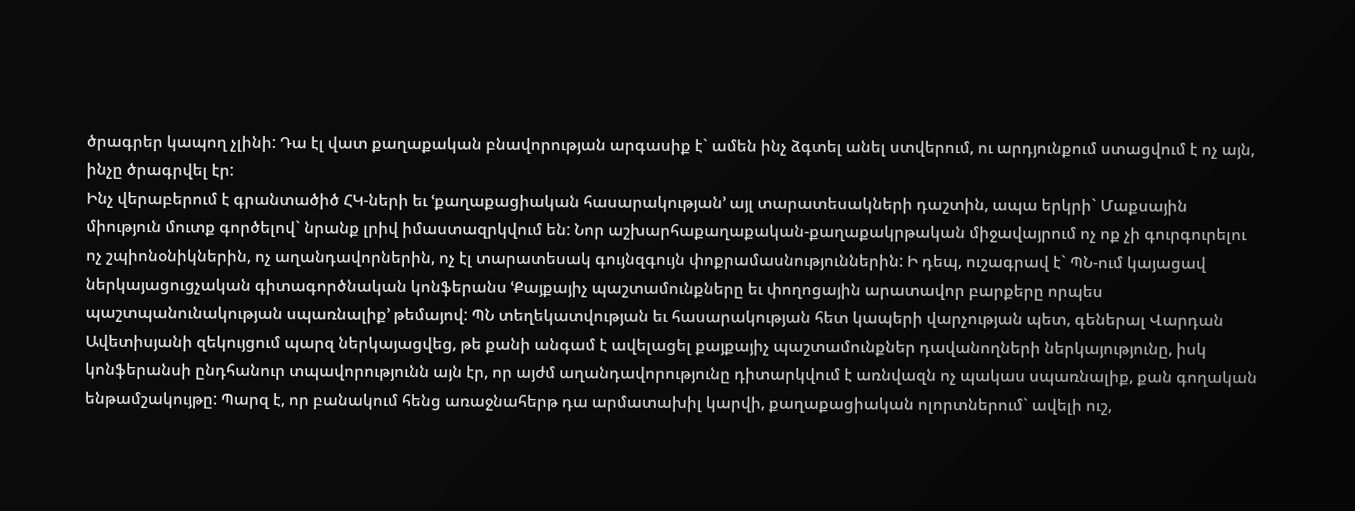ծրագրեր կապող չլինի: Դա էլ վատ քաղաքական բնավորության արգասիք է` ամեն ինչ ձգտել անել ստվերում, ու արդյունքում ստացվում է ոչ այն, ինչը ծրագրվել էր:
Ինչ վերաբերում է գրանտածիծ ՀԿ-ների եւ ՙքաղաքացիական հասարակության՚ այլ տարատեսակների դաշտին, ապա երկրի` Մաքսային միություն մուտք գործելով` նրանք լրիվ իմաստազրկվում են: Նոր աշխարհաքաղաքական-քաղաքակրթական միջավայրում ոչ ոք չի գուրգուրելու ոչ շպիոնօնիկներին, ոչ աղանդավորներին, ոչ էլ տարատեսակ գույնզգույն փոքրամասնություններին: Ի դեպ, ուշագրավ է` ՊՆ-ում կայացավ ներկայացուցչական գիտագործնական կոնֆերանս ՙՔայքայիչ պաշտամունքները եւ փողոցային արատավոր բարքերը որպես պաշտպանունակության սպառնալիք՚ թեմայով: ՊՆ տեղեկատվության եւ հասարակության հետ կապերի վարչության պետ, գեներալ Վարդան Ավետիսյանի զեկույցում պարզ ներկայացվեց, թե քանի անգամ է ավելացել քայքայիչ պաշտամունքներ դավանողների ներկայությունը, իսկ կոնֆերանսի ընդհանուր տպավորությունն այն էր, որ այժմ աղանդավորությունը դիտարկվում է առնվազն ոչ պակաս սպառնալիք, քան գողական ենթամշակույթը: Պարզ է, որ բանակում հենց առաջնահերթ դա արմատախիլ կարվի, քաղաքացիական ոլորտներում` ավելի ուշ,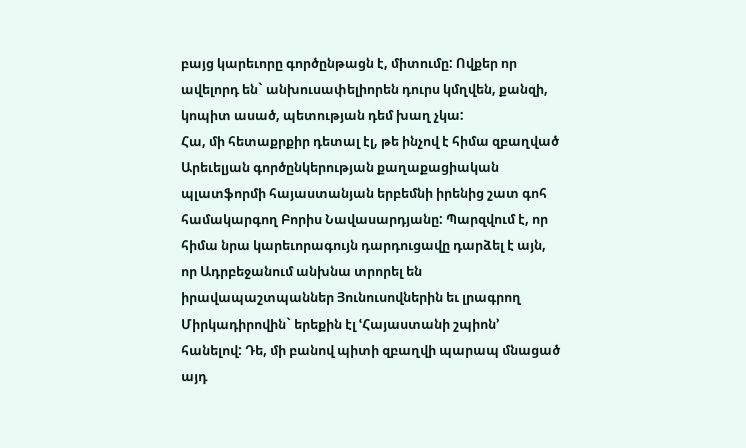բայց կարեւորը գործընթացն է, միտումը: Ովքեր որ ավելորդ են` անխուսափելիորեն դուրս կմղվեն, քանզի, կոպիտ ասած, պետության դեմ խաղ չկա:
Հա, մի հետաքրքիր դետալ էլ, թե ինչով է հիմա զբաղված Արեւելյան գործընկերության քաղաքացիական պլատֆորմի հայաստանյան երբեմնի իրենից շատ գոհ համակարգող Բորիս Նավասարդյանը: Պարզվում է, որ հիմա նրա կարեւորագույն դարդուցավը դարձել է այն, որ Ադրբեջանում անխնա տրորել են իրավապաշտպաններ Յունուսովներին եւ լրագրող Միրկադիրովին` երեքին էլ ՙՀայաստանի շպիոն՚ հանելով: Դե, մի բանով պիտի զբաղվի պարապ մնացած այդ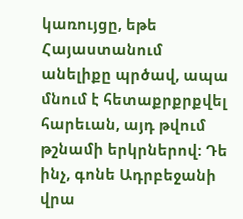կառույցը, եթե Հայաստանում անելիքը պրծավ, ապա մնում է հետաքրքրքվել հարեւան, այդ թվում թշնամի երկրներով: Դե ինչ, գոնե Ադրբեջանի վրա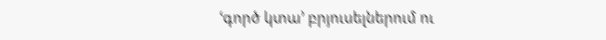ՙգործ կտա՚ բրյուսելներում ու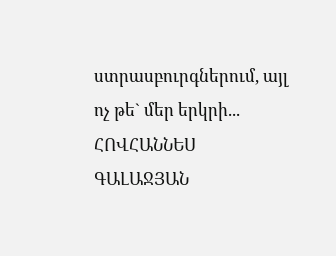ստրասբուրգներում, այլ ոչ թե` մեր երկրի...
ՀՈՎՀԱՆՆԵՍ ԳԱԼԱՋՅԱՆ